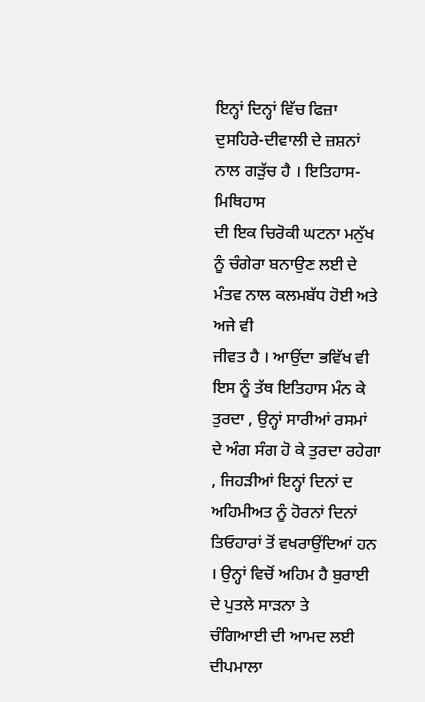ਇਨ੍ਹਾਂ ਦਿਨ੍ਹਾਂ ਵਿੱਚ ਫਿਜ਼ਾ ਦੁਸਹਿਰੇ-ਦੀਵਾਲੀ ਦੇ ਜ਼ਸ਼ਨਾਂ ਨਾਲ ਗੜੁੱਚ ਹੈ । ਇਤਿਹਾਸ-ਮਿਥਿਹਾਸ
ਦੀ ਇਕ ਚਿਰੋਕੀ ਘਟਨਾ ਮਨੁੱਖ ਨੂੰ ਚੰਗੇਰਾ ਬਨਾਉਣ ਲਈ ਦੇ ਮੰਤਵ ਨਾਲ ਕਲਮਬੱਧ ਹੋਈ ਅਤੇ ਅਜੇ ਵੀ
ਜੀਵਤ ਹੈ । ਆਉਂਦਾ ਭਵਿੱਖ ਵੀ ਇਸ ਨੂੰ ਤੱਥ ਇਤਿਹਾਸ ਮੰਨ ਕੇ ਤੁਰਦਾ , ਉਨ੍ਹਾਂ ਸਾਰੀਆਂ ਰਸਮਾਂ
ਦੇ ਅੰਗ ਸੰਗ ਹੋ ਕੇ ਤੁਰਦਾ ਰਹੇਗਾ , ਜਿਹੜੀਆਂ ਇਨ੍ਹਾਂ ਦਿਨਾਂ ਦ ਅਹਿਮੀਅਤ ਨੂੰ ਹੋਰਨਾਂ ਦਿਨਾਂ
ਤਿਓਹਾਰਾਂ ਤੋਂ ਵਖਰਾਉਂਦਿਆਂ ਹਨ । ਉਨ੍ਹਾਂ ਵਿਚੋਂ ਅਹਿਮ ਹੈ ਬੁਰਾਈ ਦੇ ਪੁਤਲੇ ਸਾੜਨਾ ਤੇ
ਚੰਗਿਆਈ ਦੀ ਆਮਦ ਲਈ ਦੀਪਮਾਲਾ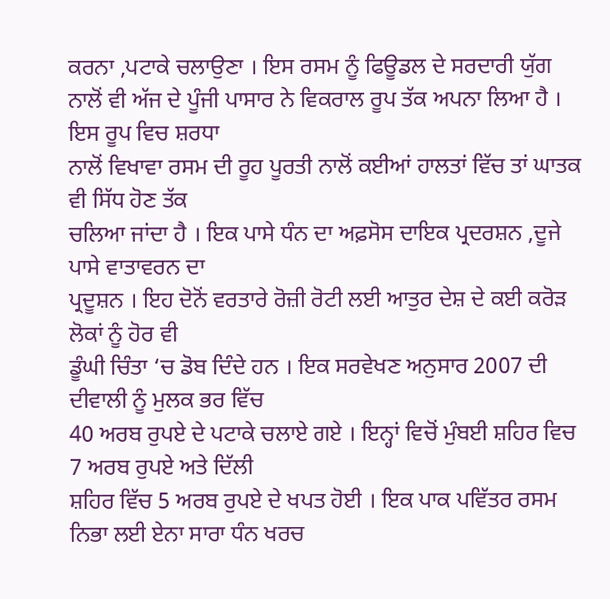ਕਰਨਾ ,ਪਟਾਕੇ ਚਲਾਉਣਾ । ਇਸ ਰਸਮ ਨੂੰ ਫਿਊਡਲ ਦੇ ਸਰਦਾਰੀ ਯੁੱਗ
ਨਾਲੋਂ ਵੀ ਅੱਜ ਦੇ ਪੂੰਜੀ ਪਾਸਾਰ ਨੇ ਵਿਕਰਾਲ ਰੂਪ ਤੱਕ ਅਪਨਾ ਲਿਆ ਹੈ । ਇਸ ਰੂਪ ਵਿਚ ਸ਼ਰਧਾ
ਨਾਲੋਂ ਵਿਖਾਵਾ ਰਸਮ ਦੀ ਰੂਹ ਪੂਰਤੀ ਨਾਲੋਂ ਕਈਆਂ ਹਾਲਤਾਂ ਵਿੱਚ ਤਾਂ ਘਾਤਕ ਵੀ ਸਿੱਧ ਹੋਣ ਤੱਕ
ਚਲਿਆ ਜਾਂਦਾ ਹੈ । ਇਕ ਪਾਸੇ ਧੰਨ ਦਾ ਅਫ਼ਸੋਸ ਦਾਇਕ ਪ੍ਰਦਰਸ਼ਨ ,ਦੂਜੇ ਪਾਸੇ ਵਾਤਾਵਰਨ ਦਾ
ਪ੍ਰਦੂਸ਼ਨ । ਇਹ ਦੋਨੋਂ ਵਰਤਾਰੇ ਰੋਜ਼ੀ ਰੋਟੀ ਲਈ ਆਤੁਰ ਦੇਸ਼ ਦੇ ਕਈ ਕਰੋੜ ਲੋਕਾਂ ਨੂੰ ਹੋਰ ਵੀ
ਡੂੰਘੀ ਚਿੰਤਾ ‘ਚ ਡੋਬ ਦਿੰਦੇ ਹਨ । ਇਕ ਸਰਵੇਖਣ ਅਨੁਸਾਰ 2007 ਦੀ ਦੀਵਾਲੀ ਨੂੰ ਮੁਲਕ ਭਰ ਵਿੱਚ
40 ਅਰਬ ਰੁਪਏ ਦੇ ਪਟਾਕੇ ਚਲਾਏ ਗਏ । ਇਨ੍ਹਾਂ ਵਿਚੋਂ ਮੁੰਬਈ ਸ਼ਹਿਰ ਵਿਚ 7 ਅਰਬ ਰੁਪਏ ਅਤੇ ਦਿੱਲੀ
ਸ਼ਹਿਰ ਵਿੱਚ 5 ਅਰਬ ਰੁਪਏ ਦੇ ਖਪਤ ਹੋਈ । ਇਕ ਪਾਕ ਪਵਿੱਤਰ ਰਸਮ ਨਿਭਾ ਲਈ ਏਨਾ ਸਾਰਾ ਧੰਨ ਖਰਚ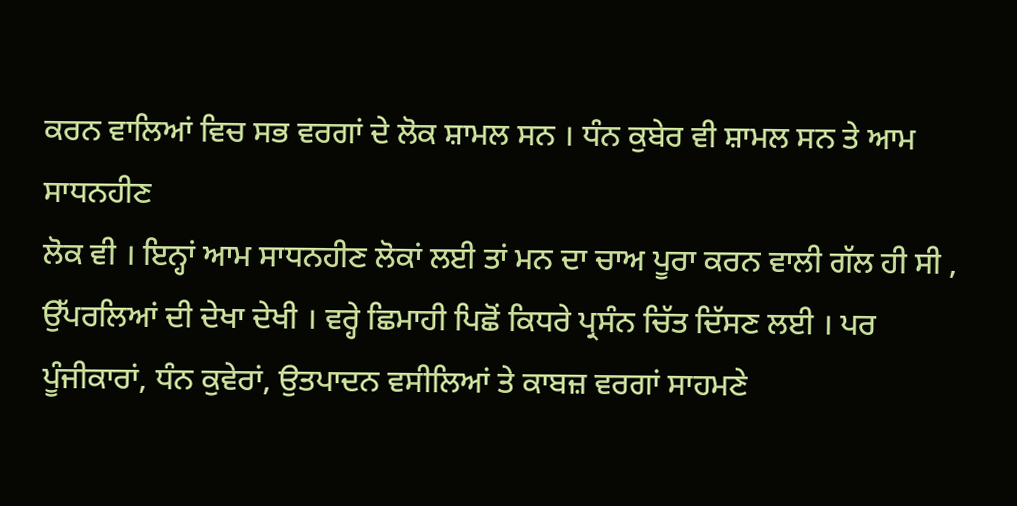ਕਰਨ ਵਾਲਿਆਂ ਵਿਚ ਸਭ ਵਰਗਾਂ ਦੇ ਲੋਕ ਸ਼ਾਮਲ ਸਨ । ਧੰਨ ਕੁਬੇਰ ਵੀ ਸ਼ਾਮਲ ਸਨ ਤੇ ਆਮ ਸਾਧਨਹੀਣ
ਲੋਕ ਵੀ । ਇਨ੍ਹਾਂ ਆਮ ਸਾਧਨਹੀਣ ਲੋਕਾਂ ਲਈ ਤਾਂ ਮਨ ਦਾ ਚਾਅ ਪੂਰਾ ਕਰਨ ਵਾਲੀ ਗੱਲ ਹੀ ਸੀ ,
ਉੱਪਰਲਿਆਂ ਦੀ ਦੇਖਾ ਦੇਖੀ । ਵਰ੍ਹੇ ਛਿਮਾਹੀ ਪਿਛੋਂ ਕਿਧਰੇ ਪ੍ਰਸੰਨ ਚਿੱਤ ਦਿੱਸਣ ਲਈ । ਪਰ
ਪੂੰਜੀਕਾਰਾਂ, ਧੰਨ ਕੁਵੇਰਾਂ, ਉਤਪਾਦਨ ਵਸੀਲਿਆਂ ਤੇ ਕਾਬਜ਼ ਵਰਗਾਂ ਸਾਹਮਣੇ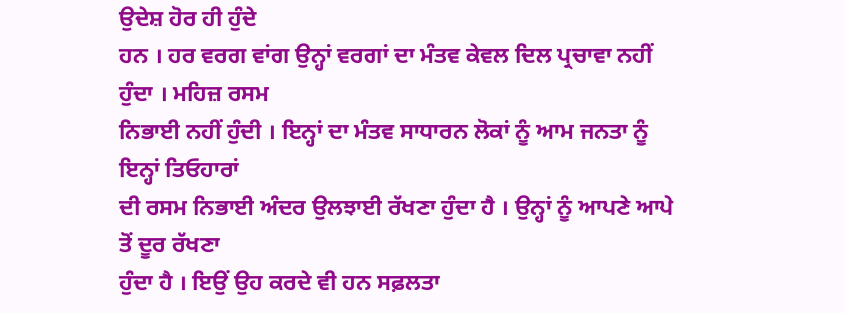ਉਦੇਸ਼ ਹੋਰ ਹੀ ਹੁੰਦੇ
ਹਨ । ਹਰ ਵਰਗ ਵਾਂਗ ਉਨ੍ਹਾਂ ਵਰਗਾਂ ਦਾ ਮੰਤਵ ਕੇਵਲ ਦਿਲ ਪ੍ਰਚਾਵਾ ਨਹੀਂ ਹੁੰਦਾ । ਮਹਿਜ਼ ਰਸਮ
ਨਿਭਾਈ ਨਹੀਂ ਹੁੰਦੀ । ਇਨ੍ਹਾਂ ਦਾ ਮੰਤਵ ਸਾਧਾਰਨ ਲੋਕਾਂ ਨੂੰ ਆਮ ਜਨਤਾ ਨੂੰ ਇਨ੍ਹਾਂ ਤਿਓਹਾਰਾਂ
ਦੀ ਰਸਮ ਨਿਭਾਈ ਅੰਦਰ ਉਲਝਾਈ ਰੱਖਣਾ ਹੁੰਦਾ ਹੈ । ਉਨ੍ਹਾਂ ਨੂੰ ਆਪਣੇ ਆਪੇ ਤੋਂ ਦੂਰ ਰੱਖਣਾ
ਹੁੰਦਾ ਹੈ । ਇਉਂ ਉਹ ਕਰਦੇ ਵੀ ਹਨ ਸਫ਼ਲਤਾ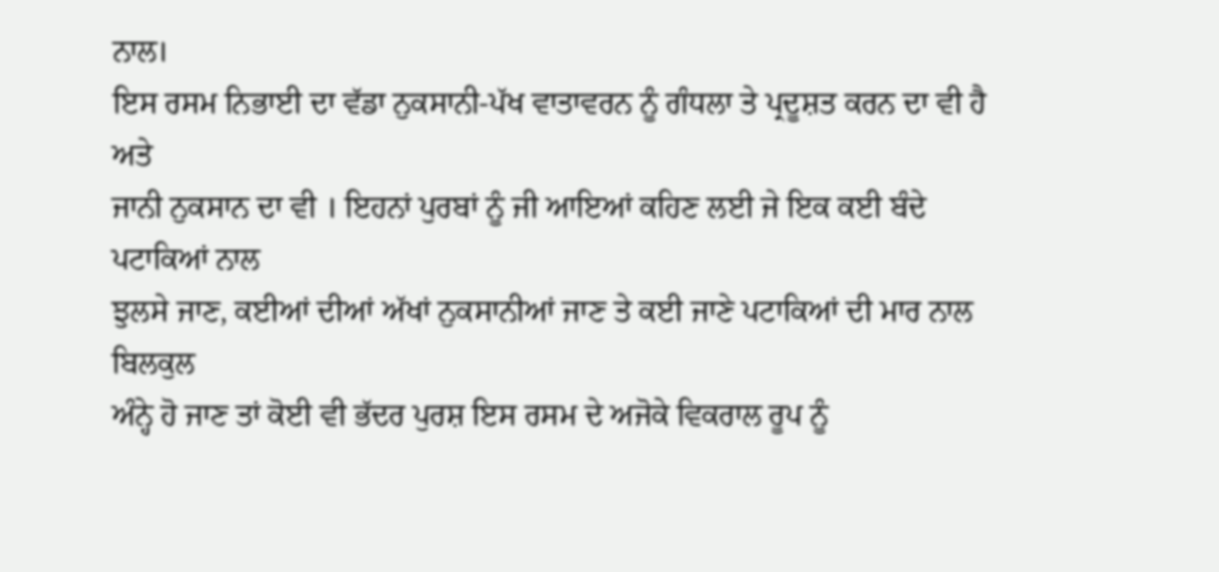ਨਾਲ।
ਇਸ ਰਸਮ ਨਿਭਾਈ ਦਾ ਵੱਡਾ ਨੁਕਸਾਨੀ-ਪੱਖ ਵਾਤਾਵਰਨ ਨੂੰ ਗੰਧਲਾ ਤੇ ਪ੍ਰਦੂਸ਼ਤ ਕਰਨ ਦਾ ਵੀ ਹੈ ਅਤੇ
ਜਾਨੀ ਨੁਕਸਾਨ ਦਾ ਵੀ । ਇਹਨਾਂ ਪੁਰਬਾਂ ਨੂੰ ਜੀ ਆਇਆਂ ਕਹਿਣ ਲਈ ਜੇ ਇਕ ਕਈ ਬੰਦੇ ਪਟਾਕਿਆਂ ਨਾਲ
ਝੁਲਸੇ ਜਾਣ, ਕਈਆਂ ਦੀਆਂ ਅੱਖਾਂ ਨੁਕਸਾਨੀਆਂ ਜਾਣ ਤੇ ਕਈ ਜਾਣੇ ਪਟਾਕਿਆਂ ਦੀ ਮਾਰ ਨਾਲ ਬਿਲਕੁਲ
ਅੰਨ੍ਹੇ ਹੋ ਜਾਣ ਤਾਂ ਕੋਈ ਵੀ ਭੱਦਰ ਪੁਰਸ਼ ਇਸ ਰਸਮ ਦੇ ਅਜੋਕੇ ਵਿਕਰਾਲ ਰੂਪ ਨੂੰ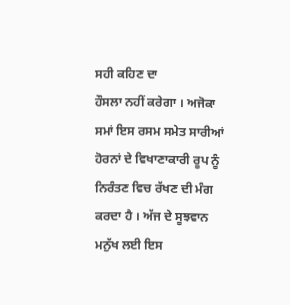ਸਹੀ ਕਹਿਣ ਦਾ
ਹੌਸਲਾ ਨਹੀਂ ਕਰੇਗਾ । ਅਜੋਕਾ ਸਮਾਂ ਇਸ ਰਸਮ ਸਮੇਤ ਸਾਰੀਆਂ ਹੋਰਨਾਂ ਦੇ ਵਿਖਾਣਾਕਾਰੀ ਰੂਪ ਨੂੰ
ਨਿਰੰਤਣ ਵਿਚ ਰੱਖਣ ਦੀ ਮੰਗ ਕਰਦਾ ਹੈ । ਅੱਜ ਦੇ ਸੂਝਵਾਨ ਮਨੁੱਖ ਲਈ ਇਸ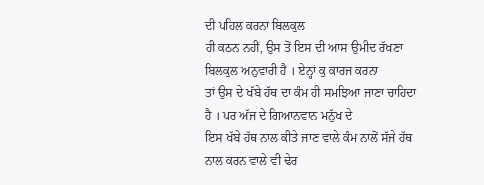ਦੀ ਪਹਿਲ ਕਰਨਾ ਬਿਲਕੁਲ
ਹੀ ਕਠਨ ਨਹੀਂ, ਉਸ ਤੋਂ ਇਸ ਦੀ ਆਸ ਉਮੀਦ ਰੱਖਣਾ ਬਿਲਕੁਲ ਅਨੁਵਾਰੀ ਹੈ । ਏਨ੍ਹਾਂ ਕੁ ਕਾਰਜ ਕਰਨਾ
ਤਾਂ ਉਸ ਦੇ ਖੱਬੇ ਹੱਥ ਦਾ ਕੰਮ ਹੀ ਸਮਝਿਆ ਜਾਣਾ ਚਾਹਿਦਾ ਹੈ । ਪਰ ਅੱਜ ਦੇ ਗਿਆਨਵਾਨ ਮਨੁੱਖ ਦੇ
ਇਸ ਖੱਬੇ ਹੱਥ ਨਾਲ ਕੀਤੇ ਜਾਣ ਵਾਲੇ ਕੰਮ ਨਾਲੋਂ ਸੱਜੇ ਹੱਥ ਨਾਲ ਕਰਨ ਵਾਲੇ ਵੀ ਢੇਰ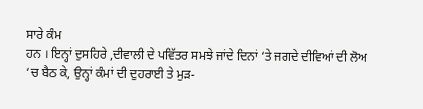ਸਾਰੇ ਕੰਮ
ਹਨ । ਇਨ੍ਹਾਂ ਦੁਸਹਿਰੇ ,ਦੀਵਾਲੀ ਦੇ ਪਵਿੱਤਰ ਸਮਝੇ ਜਾਂਦੇ ਦਿਨਾਂ ‘ਤੇ ਜਗਦੇ ਦੀਵਿਆਂ ਦੀ ਲੋਅ
‘ਚ ਬੈਠ ਕੇ, ਉਨ੍ਹਾਂ ਕੰਮਾਂ ਦੀ ਦੁਹਰਾਈ ਤੇ ਮੁੜ-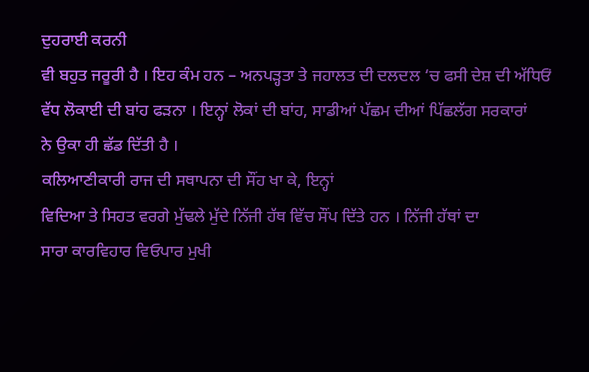ਦੁਹਰਾਈ ਕਰਨੀ
ਵੀ ਬਹੁਤ ਜਰੂਰੀ ਹੈ । ਇਹ ਕੰਮ ਹਨ – ਅਨਪੜ੍ਹਤਾ ਤੇ ਜਹਾਲਤ ਦੀ ਦਲਦਲ ‘ਚ ਫਸੀ ਦੇਸ਼ ਦੀ ਅੱਧਿਓਂ
ਵੱਧ ਲੋਕਾਈ ਦੀ ਬਾਂਹ ਫੜਨਾ । ਇਨ੍ਹਾਂ ਲੋਕਾਂ ਦੀ ਬਾਂਹ, ਸਾਡੀਆਂ ਪੱਛਮ ਦੀਆਂ ਪਿੱਛਲੱਗ ਸਰਕਾਰਾਂ
ਨੇ ਉਕਾ ਹੀ ਛੱਡ ਦਿੱਤੀ ਹੈ ।
ਕਲਿਆਣੀਕਾਰੀ ਰਾਜ ਦੀ ਸਥਾਪਨਾ ਦੀ ਸੌਂਹ ਖਾ ਕੇ, ਇਨ੍ਹਾਂ
ਵਿਦਿਆ ਤੇ ਸਿਹਤ ਵਰਗੇ ਮੁੱਢਲੇ ਮੁੱਦੇ ਨਿੱਜੀ ਹੱਥ ਵਿੱਚ ਸੌਂਪ ਦਿੱਤੇ ਹਨ । ਨਿੱਜੀ ਹੱਥਾਂ ਦਾ
ਸਾਰਾ ਕਾਰਵਿਹਾਰ ਵਿਓਪਾਰ ਮੁਖੀ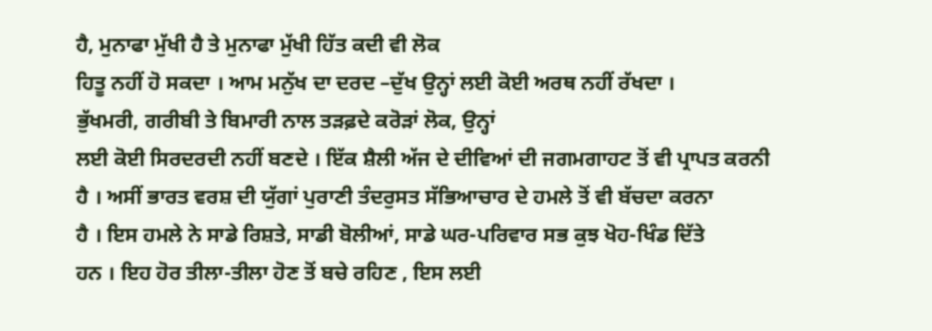ਹੈ, ਮੁਨਾਫਾ ਮੁੱਖੀ ਹੈ ਤੇ ਮੁਨਾਫਾ ਮੁੱਖੀ ਹਿੱਤ ਕਦੀ ਵੀ ਲੋਕ
ਹਿਤੂ ਨਹੀਂ ਹੋ ਸਕਦਾ । ਆਮ ਮਨੁੱਖ ਦਾ ਦਰਦ –ਦੁੱਖ ਉਨ੍ਹਾਂ ਲਈ ਕੋਈ ਅਰਥ ਨਹੀਂ ਰੱਖਦਾ ।
ਭੁੱਖਮਰੀ, ਗਰੀਬੀ ਤੇ ਬਿਮਾਰੀ ਨਾਲ ਤੜਫ਼ਦੇ ਕਰੋੜਾਂ ਲੋਕ, ਉਨ੍ਹਾਂ
ਲਈ ਕੋਈ ਸਿਰਦਰਦੀ ਨਹੀਂ ਬਣਦੇ । ਇੱਕ ਸ਼ੈਲੀ ਅੱਜ ਦੇ ਦੀਵਿਆਂ ਦੀ ਜਗਮਗਾਹਟ ਤੋਂ ਵੀ ਪ੍ਰਾਪਤ ਕਰਨੀ
ਹੈ । ਅਸੀਂ ਭਾਰਤ ਵਰਸ਼ ਦੀ ਯੁੱਗਾਂ ਪੁਰਾਣੀ ਤੰਦਰੁਸਤ ਸੱਭਿਆਚਾਰ ਦੇ ਹਮਲੇ ਤੋਂ ਵੀ ਬੱਚਦਾ ਕਰਨਾ
ਹੈ । ਇਸ ਹਮਲੇ ਨੇ ਸਾਡੇ ਰਿਸ਼ਤੇ, ਸਾਡੀ ਬੋਲੀਆਂ, ਸਾਡੇ ਘਰ-ਪਰਿਵਾਰ ਸਭ ਕੁਝ ਖੋਹ-ਖਿੰਡ ਦਿੱਤੇ
ਹਨ । ਇਹ ਹੋਰ ਤੀਲਾ-ਤੀਲਾ ਹੋਣ ਤੋਂ ਬਚੇ ਰਹਿਣ , ਇਸ ਲਈ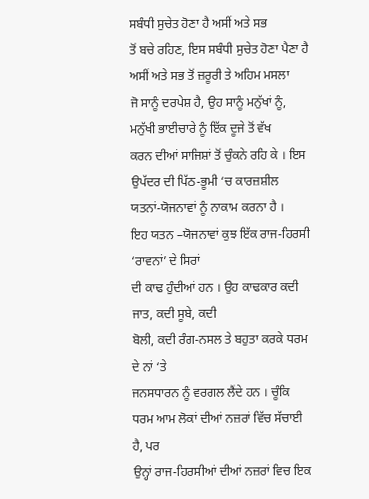ਸਬੰਧੀ ਸੁਚੇਤ ਹੋਣਾ ਹੈ ਅਸੀਂ ਅਤੇ ਸਭ
ਤੋਂ ਬਚੇ ਰਹਿਣ, ਇਸ ਸਬੰਧੀ ਸੁਚੇਤ ਹੋਣਾ ਪੈਣਾ ਹੈ ਅਸੀਂ ਅਤੇ ਸਭ ਤੋਂ ਜ਼ਰੂਰੀ ਤੇ ਅਹਿਮ ਮਸਲਾ
ਜੋ ਸਾਨੂੰ ਦਰਪੇਸ਼ ਹੈ, ਉਹ ਸਾਨੂੰ ਮਨੁੱਖਾਂ ਨੂੰ, ਮਨੁੱਖੀ ਭਾਈਚਾਰੇ ਨੂੰ ਇੱਕ ਦੂਜੇ ਤੋਂ ਵੱਖ
ਕਰਨ ਦੀਆਂ ਸਾਜਿਸ਼ਾਂ ਤੋਂ ਚੁੰਕਨੇ ਰਹਿ ਕੇ । ਇਸ ਉਪੱਦਰ ਦੀ ਪਿੱਠ-ਭੂਮੀ ‘ਚ ਕਾਰਜ਼ਸ਼ੀਲ
ਯਤਨਾਂ-ਯੋਜਨਾਵਾਂ ਨੂੰ ਨਾਕਾਮ ਕਰਨਾ ਹੈ ।
ਇਹ ਯਤਨ –ਯੋਜਨਾਵਾਂ ਕੁਝ ਇੱਕ ਰਾਜ-ਹਿਰਸੀ ‘ਰਾਵਨਾਂ’ ਦੇ ਸਿਰਾਂ
ਦੀ ਕਾਢ ਹੁੰਦੀਆਂ ਹਨ । ਉਹ ਕਾਢਕਾਰ ਕਦੀ ਜਾਤ, ਕਦੀ ਸੂਬੇ, ਕਦੀ
ਬੋਲੀ, ਕਦੀ ਰੰਗ-ਨਸਲ ਤੇ ਬਹੁਤਾ ਕਰਕੇ ਧਰਮ ਦੇ ਨਾਂ ‘ਤੇ
ਜਨਸਧਾਰਨ ਨੂੰ ਵਰਗਲ ਲੈਂਦੇ ਹਨ । ਚੂੰਕਿ ਧਰਮ ਆਮ ਲੋਕਾਂ ਦੀਆਂ ਨਜ਼ਰਾਂ ਵਿੱਚ ਸੱਚਾਈ ਹੈ, ਪਰ
ਉਨ੍ਹਾਂ ਰਾਜ-ਹਿਰਸੀਆਂ ਦੀਆਂ ਨਜ਼ਰਾਂ ਵਿਚ ਇਕ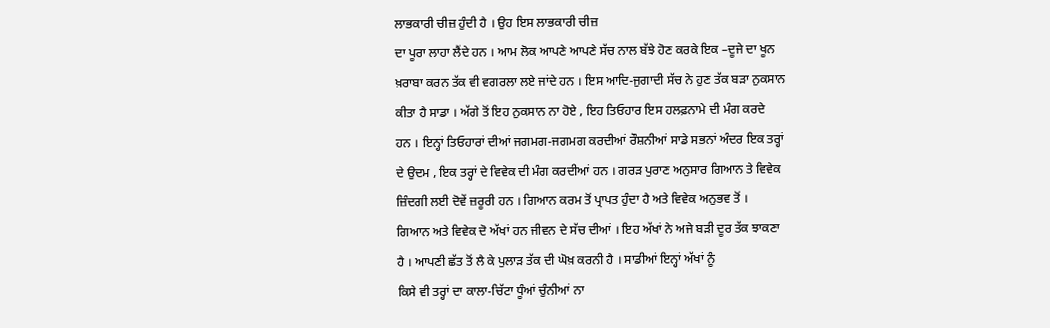ਲਾਭਕਾਰੀ ਚੀਜ਼ ਹੁੰਦੀ ਹੈ । ਉਹ ਇਸ ਲਾਭਕਾਰੀ ਚੀਜ਼
ਦਾ ਪੂਰਾ ਲਾਹਾ ਲੈਂਦੇ ਹਨ । ਆਮ ਲੋਕ ਆਪਣੇ ਆਪਣੇ ਸੱਚ ਨਾਲ ਬੱਝੇ ਹੋਣ ਕਰਕੇ ਇਕ –ਦੂਜੇ ਦਾ ਖੂਨ
ਖ਼ਰਾਬਾ ਕਰਨ ਤੱਕ ਵੀ ਵਗਰਲਾ ਲਏ ਜਾਂਦੇ ਹਨ । ਇਸ ਆਦਿ-ਜੁਗਾਦੀ ਸੱਚ ਨੇ ਹੁਣ ਤੱਕ ਬੜਾ ਨੁਕਸਾਨ
ਕੀਤਾ ਹੈ ਸਾਡਾ । ਅੱਗੇ ਤੋਂ ਇਹ ਨੁਕਸਾਨ ਨਾ ਹੋਏ , ਇਹ ਤਿਓਹਾਰ ਇਸ ਹਲਫ਼ਨਾਮੇ ਦੀ ਮੰਗ ਕਰਦੇ
ਹਨ । ਇਨ੍ਹਾਂ ਤਿਓਹਾਰਾਂ ਦੀਆਂ ਜਗਮਗ-ਜਗਮਗ ਕਰਦੀਆਂ ਰੌਸ਼ਨੀਆਂ ਸਾਡੇ ਸਭਨਾਂ ਅੰਦਰ ਇਕ ਤਰ੍ਹਾਂ
ਦੇ ਉਦਮ , ਇਕ ਤਰ੍ਹਾਂ ਦੇ ਵਿਵੇਕ ਦੀ ਮੰਗ ਕਰਦੀਆਂ ਹਨ । ਗਰੜ ਪੁਰਾਣ ਅਨੁਸਾਰ ਗਿਆਨ ਤੇ ਵਿਵੇਕ
ਜ਼ਿੰਦਗੀ ਲਈ ਦੋਵੇਂ ਜ਼ਰੂਰੀ ਹਨ । ਗਿਆਨ ਕਰਮ ਤੋਂ ਪ੍ਰਾਪਤ ਹੁੰਦਾ ਹੈ ਅਤੇ ਵਿਵੇਕ ਅਨੁਭਵ ਤੋਂ ।
ਗਿਆਨ ਅਤੇ ਵਿਵੇਕ ਦੋ ਅੱਖਾਂ ਹਨ ਜੀਵਨ ਦੇ ਸੱਚ ਦੀਆਂ । ਇਹ ਅੱਖਾਂ ਨੇ ਅਜੇ ਬੜੀ ਦੂਰ ਤੱਕ ਝਾਕਣਾ
ਹੈ । ਆਪਣੀ ਛੱਤ ਤੋਂ ਲੈ ਕੇ ਪੁਲਾੜ ਤੱਕ ਦੀ ਘੋਖ਼ ਕਰਨੀ ਹੈ । ਸਾਡੀਆਂ ਇਨ੍ਹਾਂ ਅੱਖਾਂ ਨੂੰ
ਕਿਸੇ ਵੀ ਤਰ੍ਹਾਂ ਦਾ ਕਾਲਾ-ਚਿੱਟਾ ਧੂੰਆਂ ਚੁੰਨੀਆਂ ਨਾ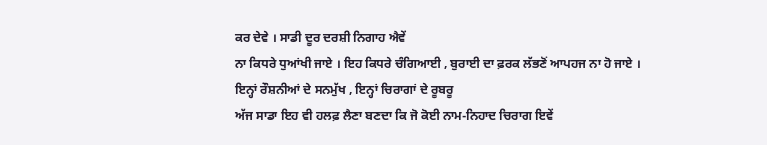ਕਰ ਦੇਵੇ । ਸਾਡੀ ਦੂਰ ਦਰਸ਼ੀ ਨਿਗਾਹ ਐਵੇਂ
ਨਾ ਕਿਧਰੇ ਧੁਆਂਖੀ ਜਾਏ । ਇਹ ਕਿਧਰੇ ਚੰਗਿਆਈ , ਬੁਰਾਈ ਦਾ ਫ਼ਰਕ ਲੱਭਣੋਂ ਆਪਹਜ ਨਾ ਹੋ ਜਾਏ ।
ਇਨ੍ਹਾਂ ਰੌਸ਼ਨੀਆਂ ਦੇ ਸਨਮੁੱਖ , ਇਨ੍ਹਾਂ ਚਿਰਾਗਾਂ ਦੇ ਰੂਬਰੂ
ਅੱਜ ਸਾਡਾ ਇਹ ਵੀ ਹਲਫ਼ ਲੈਣਾ ਬਣਦਾ ਕਿ ਜੋ ਕੋਈ ਨਾਮ-ਨਿਹਾਦ ਚਿਰਾਗ ਇਵੇਂ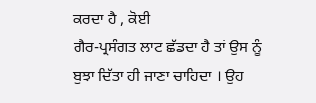ਕਰਦਾ ਹੈ , ਕੋਈ
ਗੈਰ-ਪ੍ਰਸੰਗਤ ਲਾਟ ਛੱਡਦਾ ਹੈ ਤਾਂ ਉਸ ਨੂੰ ਬੁਝਾ ਦਿੱਤਾ ਹੀ ਜਾਣਾ ਚਾਹਿਦਾ । ਉਹ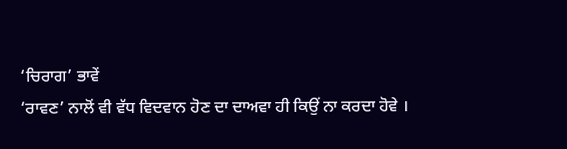‘ਚਿਰਾਗ’ ਭਾਵੇਂ
‘ਰਾਵਣ’ ਨਾਲੋਂ ਵੀ ਵੱਧ ਵਿਦਵਾਨ ਹੋਣ ਦਾ ਦਾਅਵਾ ਹੀ ਕਿਉਂ ਨਾ ਕਰਦਾ ਹੋਵੇ ।